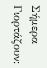Σήμερα Γιορτάζουν: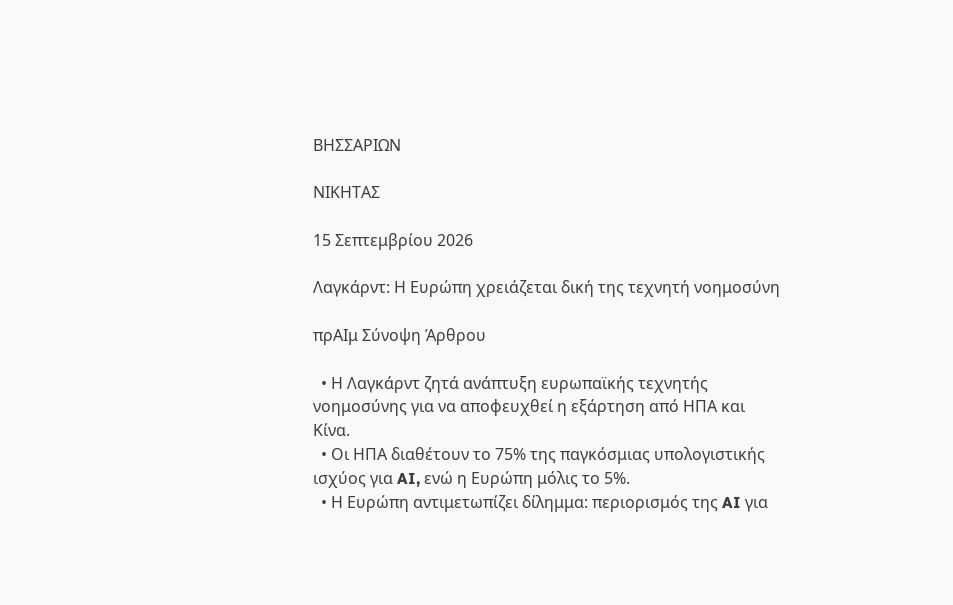ΒΗΣΣΑΡΙΩΝ

ΝΙΚΗΤΑΣ

15 Σεπτεμβρίου 2026

Λαγκάρντ: Η Ευρώπη χρειάζεται δική της τεχνητή νοημοσύνη

πρΑΙμ Σύνοψη Άρθρου

  • Η Λαγκάρντ ζητά ανάπτυξη ευρωπαϊκής τεχνητής νοημοσύνης για να αποφευχθεί η εξάρτηση από ΗΠΑ και Κίνα.
  • Οι ΗΠΑ διαθέτουν το 75% της παγκόσμιας υπολογιστικής ισχύος για AI, ενώ η Ευρώπη μόλις το 5%.
  • Η Ευρώπη αντιμετωπίζει δίλημμα: περιορισμός της AI για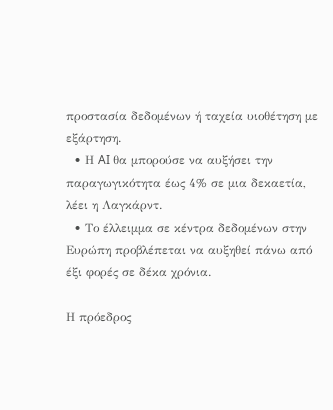προστασία δεδομένων ή ταχεία υιοθέτηση με εξάρτηση.
  • Η AI θα μπορούσε να αυξήσει την παραγωγικότητα έως 4% σε μια δεκαετία, λέει η Λαγκάρντ.
  • Το έλλειμμα σε κέντρα δεδομένων στην Ευρώπη προβλέπεται να αυξηθεί πάνω από έξι φορές σε δέκα χρόνια.

Η πρόεδρος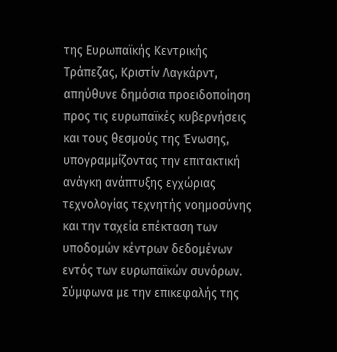της Ευρωπαϊκής Κεντρικής Τράπεζας, Κριστίν Λαγκάρντ, απηύθυνε δημόσια προειδοποίηση προς τις ευρωπαϊκές κυβερνήσεις και τους θεσμούς της Ένωσης, υπογραμμίζοντας την επιτακτική ανάγκη ανάπτυξης εγχώριας τεχνολογίας τεχνητής νοημοσύνης και την ταχεία επέκταση των υποδομών κέντρων δεδομένων εντός των ευρωπαϊκών συνόρων. Σύμφωνα με την επικεφαλής της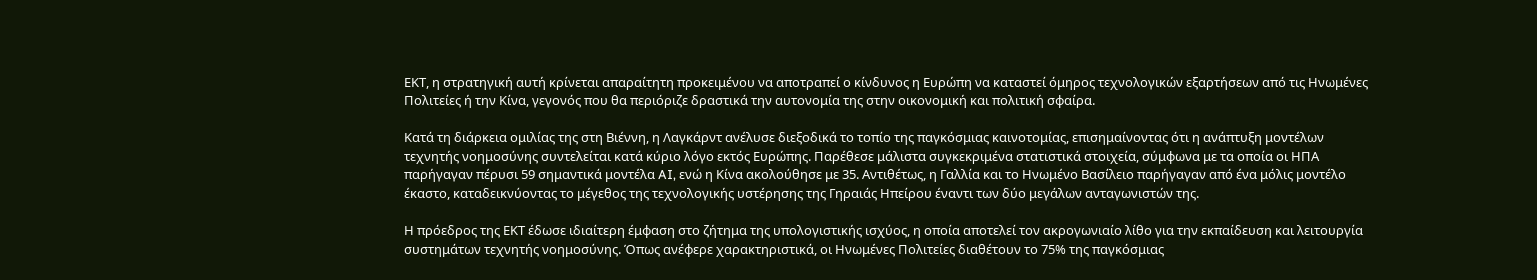ΕΚΤ, η στρατηγική αυτή κρίνεται απαραίτητη προκειμένου να αποτραπεί ο κίνδυνος η Ευρώπη να καταστεί όμηρος τεχνολογικών εξαρτήσεων από τις Ηνωμένες Πολιτείες ή την Κίνα, γεγονός που θα περιόριζε δραστικά την αυτονομία της στην οικονομική και πολιτική σφαίρα.

Κατά τη διάρκεια ομιλίας της στη Βιέννη, η Λαγκάρντ ανέλυσε διεξοδικά το τοπίο της παγκόσμιας καινοτομίας, επισημαίνοντας ότι η ανάπτυξη μοντέλων τεχνητής νοημοσύνης συντελείται κατά κύριο λόγο εκτός Ευρώπης. Παρέθεσε μάλιστα συγκεκριμένα στατιστικά στοιχεία, σύμφωνα με τα οποία οι ΗΠΑ παρήγαγαν πέρυσι 59 σημαντικά μοντέλα AI, ενώ η Κίνα ακολούθησε με 35. Αντιθέτως, η Γαλλία και το Ηνωμένο Βασίλειο παρήγαγαν από ένα μόλις μοντέλο έκαστο, καταδεικνύοντας το μέγεθος της τεχνολογικής υστέρησης της Γηραιάς Ηπείρου έναντι των δύο μεγάλων ανταγωνιστών της.

Η πρόεδρος της ΕΚΤ έδωσε ιδιαίτερη έμφαση στο ζήτημα της υπολογιστικής ισχύος, η οποία αποτελεί τον ακρογωνιαίο λίθο για την εκπαίδευση και λειτουργία συστημάτων τεχνητής νοημοσύνης. Όπως ανέφερε χαρακτηριστικά, οι Ηνωμένες Πολιτείες διαθέτουν το 75% της παγκόσμιας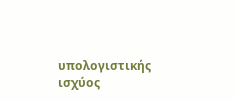υπολογιστικής ισχύος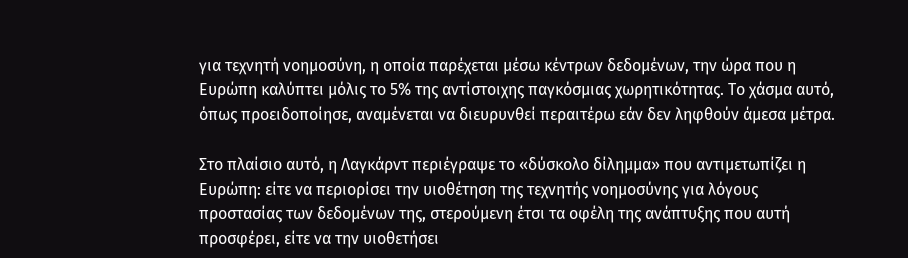για τεχνητή νοημοσύνη, η οποία παρέχεται μέσω κέντρων δεδομένων, την ώρα που η Ευρώπη καλύπτει μόλις το 5% της αντίστοιχης παγκόσμιας χωρητικότητας. Το χάσμα αυτό, όπως προειδοποίησε, αναμένεται να διευρυνθεί περαιτέρω εάν δεν ληφθούν άμεσα μέτρα.

Στο πλαίσιο αυτό, η Λαγκάρντ περιέγραψε το «δύσκολο δίλημμα» που αντιμετωπίζει η Ευρώπη: είτε να περιορίσει την υιοθέτηση της τεχνητής νοημοσύνης για λόγους προστασίας των δεδομένων της, στερούμενη έτσι τα οφέλη της ανάπτυξης που αυτή προσφέρει, είτε να την υιοθετήσει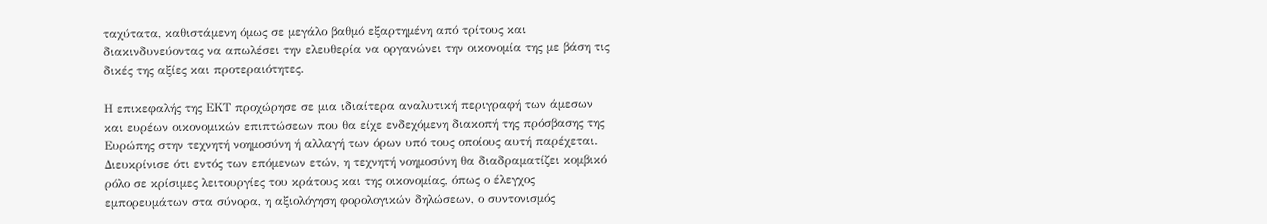ταχύτατα, καθιστάμενη όμως σε μεγάλο βαθμό εξαρτημένη από τρίτους και διακινδυνεύοντας να απωλέσει την ελευθερία να οργανώνει την οικονομία της με βάση τις δικές της αξίες και προτεραιότητες.

Η επικεφαλής της ΕΚΤ προχώρησε σε μια ιδιαίτερα αναλυτική περιγραφή των άμεσων και ευρέων οικονομικών επιπτώσεων που θα είχε ενδεχόμενη διακοπή της πρόσβασης της Ευρώπης στην τεχνητή νοημοσύνη ή αλλαγή των όρων υπό τους οποίους αυτή παρέχεται. Διευκρίνισε ότι εντός των επόμενων ετών, η τεχνητή νοημοσύνη θα διαδραματίζει κομβικό ρόλο σε κρίσιμες λειτουργίες του κράτους και της οικονομίας, όπως ο έλεγχος εμπορευμάτων στα σύνορα, η αξιολόγηση φορολογικών δηλώσεων, ο συντονισμός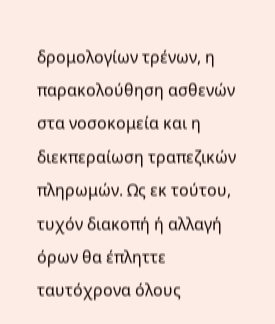δρομολογίων τρένων, η παρακολούθηση ασθενών στα νοσοκομεία και η διεκπεραίωση τραπεζικών πληρωμών. Ως εκ τούτου, τυχόν διακοπή ή αλλαγή όρων θα έπληττε ταυτόχρονα όλους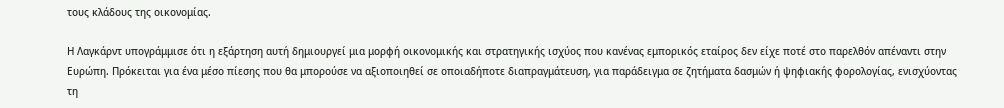τους κλάδους της οικονομίας.

Η Λαγκάρντ υπογράμμισε ότι η εξάρτηση αυτή δημιουργεί μια μορφή οικονομικής και στρατηγικής ισχύος που κανένας εμπορικός εταίρος δεν είχε ποτέ στο παρελθόν απέναντι στην Ευρώπη. Πρόκειται για ένα μέσο πίεσης που θα μπορούσε να αξιοποιηθεί σε οποιαδήποτε διαπραγμάτευση, για παράδειγμα σε ζητήματα δασμών ή ψηφιακής φορολογίας, ενισχύοντας τη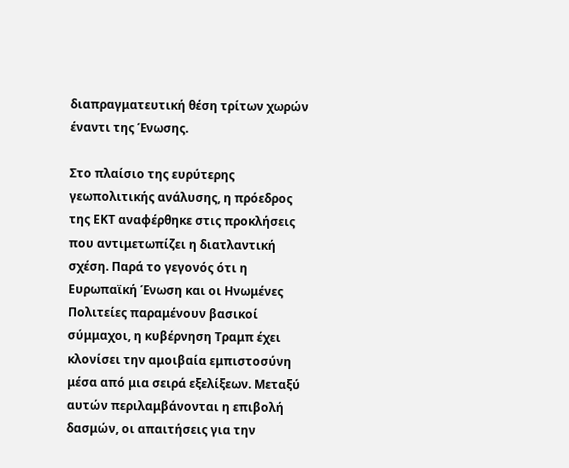διαπραγματευτική θέση τρίτων χωρών έναντι της Ένωσης.

Στο πλαίσιο της ευρύτερης γεωπολιτικής ανάλυσης, η πρόεδρος της ΕΚΤ αναφέρθηκε στις προκλήσεις που αντιμετωπίζει η διατλαντική σχέση. Παρά το γεγονός ότι η Ευρωπαϊκή Ένωση και οι Ηνωμένες Πολιτείες παραμένουν βασικοί σύμμαχοι, η κυβέρνηση Τραμπ έχει κλονίσει την αμοιβαία εμπιστοσύνη μέσα από μια σειρά εξελίξεων. Μεταξύ αυτών περιλαμβάνονται η επιβολή δασμών, οι απαιτήσεις για την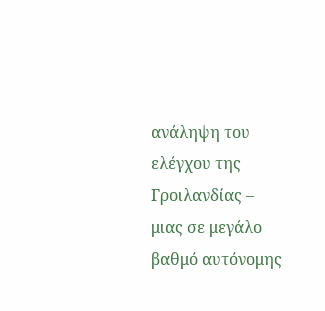ανάληψη του ελέγχου της Γροιλανδίας – μιας σε μεγάλο βαθμό αυτόνομης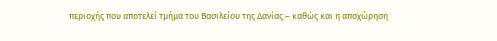περιοχής που αποτελεί τμήμα του Βασιλείου της Δανίας – καθώς και η αποχώρηση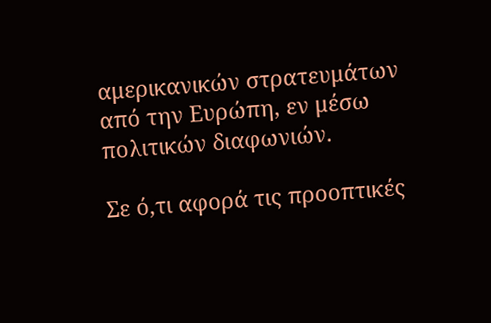αμερικανικών στρατευμάτων από την Ευρώπη, εν μέσω πολιτικών διαφωνιών.

Σε ό,τι αφορά τις προοπτικές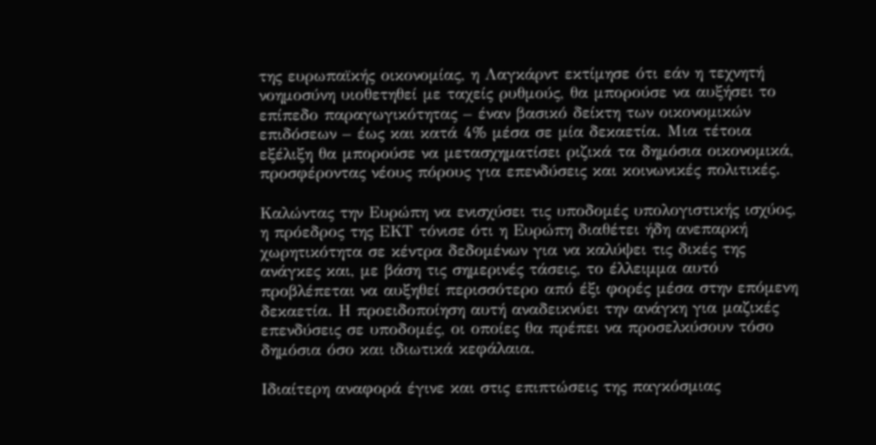της ευρωπαϊκής οικονομίας, η Λαγκάρντ εκτίμησε ότι εάν η τεχνητή νοημοσύνη υιοθετηθεί με ταχείς ρυθμούς, θα μπορούσε να αυξήσει το επίπεδο παραγωγικότητας – έναν βασικό δείκτη των οικονομικών επιδόσεων – έως και κατά 4% μέσα σε μία δεκαετία. Μια τέτοια εξέλιξη θα μπορούσε να μετασχηματίσει ριζικά τα δημόσια οικονομικά, προσφέροντας νέους πόρους για επενδύσεις και κοινωνικές πολιτικές.

Καλώντας την Ευρώπη να ενισχύσει τις υποδομές υπολογιστικής ισχύος, η πρόεδρος της ΕΚΤ τόνισε ότι η Ευρώπη διαθέτει ήδη ανεπαρκή χωρητικότητα σε κέντρα δεδομένων για να καλύψει τις δικές της ανάγκες και, με βάση τις σημερινές τάσεις, το έλλειμμα αυτό προβλέπεται να αυξηθεί περισσότερο από έξι φορές μέσα στην επόμενη δεκαετία. Η προειδοποίηση αυτή αναδεικνύει την ανάγκη για μαζικές επενδύσεις σε υποδομές, οι οποίες θα πρέπει να προσελκύσουν τόσο δημόσια όσο και ιδιωτικά κεφάλαια.

Ιδιαίτερη αναφορά έγινε και στις επιπτώσεις της παγκόσμιας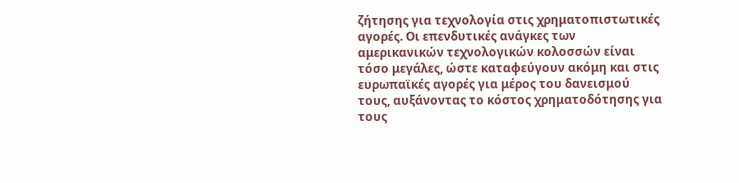ζήτησης για τεχνολογία στις χρηματοπιστωτικές αγορές. Οι επενδυτικές ανάγκες των αμερικανικών τεχνολογικών κολοσσών είναι τόσο μεγάλες, ώστε καταφεύγουν ακόμη και στις ευρωπαϊκές αγορές για μέρος του δανεισμού τους, αυξάνοντας το κόστος χρηματοδότησης για τους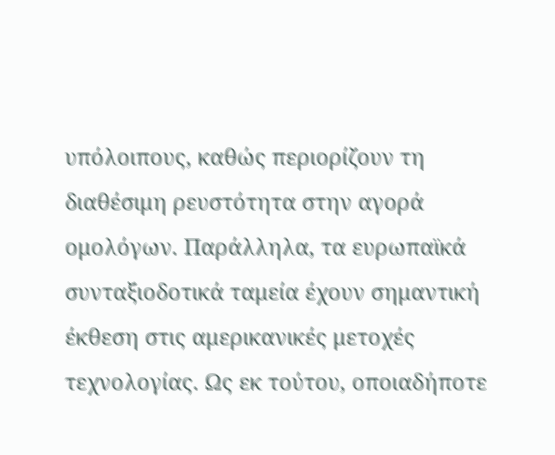υπόλοιπους, καθώς περιορίζουν τη διαθέσιμη ρευστότητα στην αγορά ομολόγων. Παράλληλα, τα ευρωπαϊκά συνταξιοδοτικά ταμεία έχουν σημαντική έκθεση στις αμερικανικές μετοχές τεχνολογίας. Ως εκ τούτου, οποιαδήποτε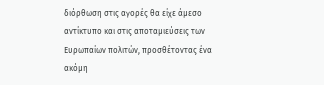διόρθωση στις αγορές θα είχε άμεσο αντίκτυπο και στις αποταμιεύσεις των Ευρωπαίων πολιτών, προσθέτοντας ένα ακόμη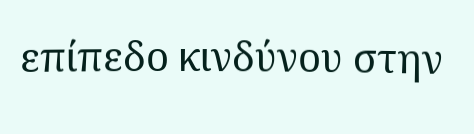επίπεδο κινδύνου στην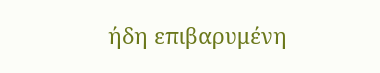ήδη επιβαρυμένη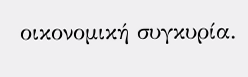οικονομική συγκυρία.